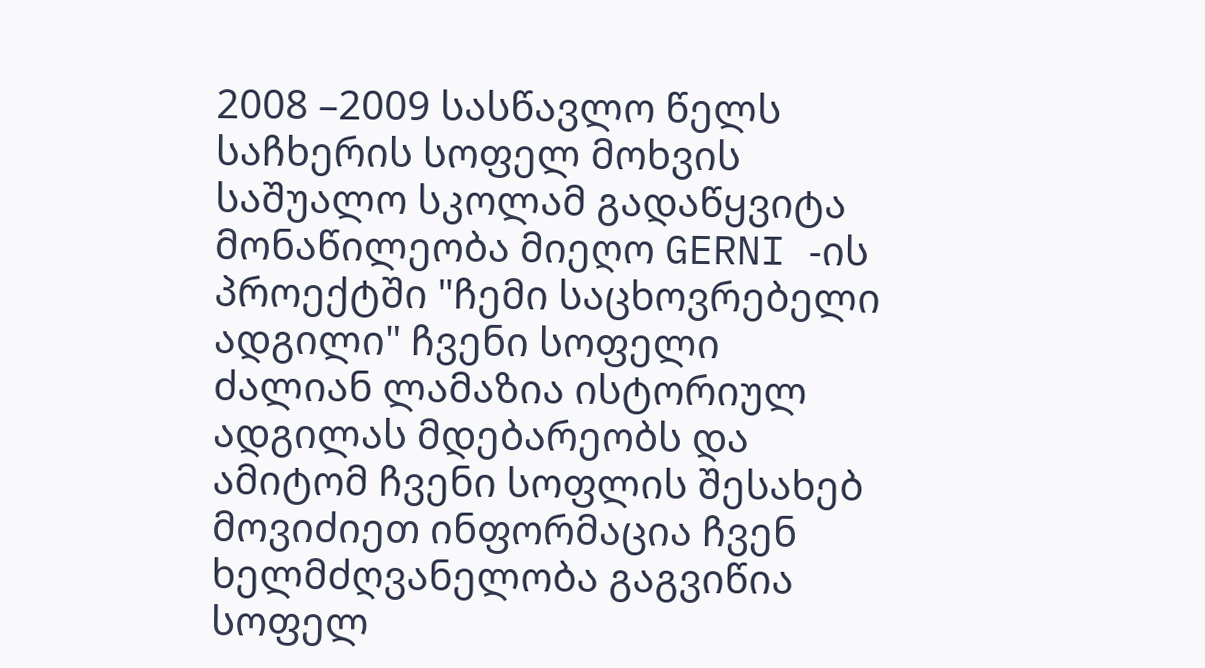2008 –2009 სასწავლო წელს საჩხერის სოფელ მოხვის საშუალო სკოლამ გადაწყვიტა მონაწილეობა მიეღო GERNI -ის პროექტში "ჩემი საცხოვრებელი ადგილი" ჩვენი სოფელი ძალიან ლამაზია ისტორიულ ადგილას მდებარეობს და ამიტომ ჩვენი სოფლის შესახებ მოვიძიეთ ინფორმაცია ჩვენ ხელმძღვანელობა გაგვიწია სოფელ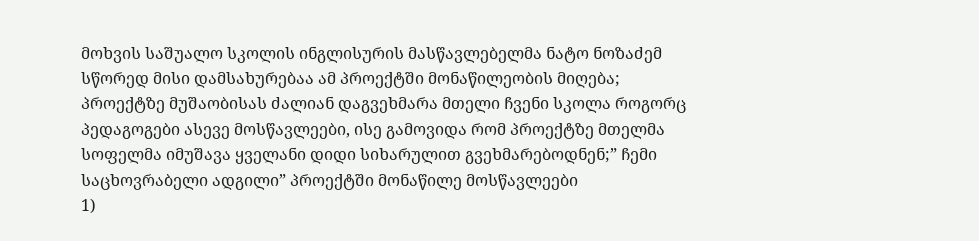მოხვის საშუალო სკოლის ინგლისურის მასწავლებელმა ნატო ნოზაძემ სწორედ მისი დამსახურებაა ამ პროექტში მონაწილეობის მიღება; პროექტზე მუშაობისას ძალიან დაგვეხმარა მთელი ჩვენი სკოლა როგორც პედაგოგები ასევე მოსწავლეები, ისე გამოვიდა რომ პროექტზე მთელმა სოფელმა იმუშავა ყველანი დიდი სიხარულით გვეხმარებოდნენ;” ჩემი საცხოვრაბელი ადგილი” პროექტში მონაწილე მოსწავლეები
1)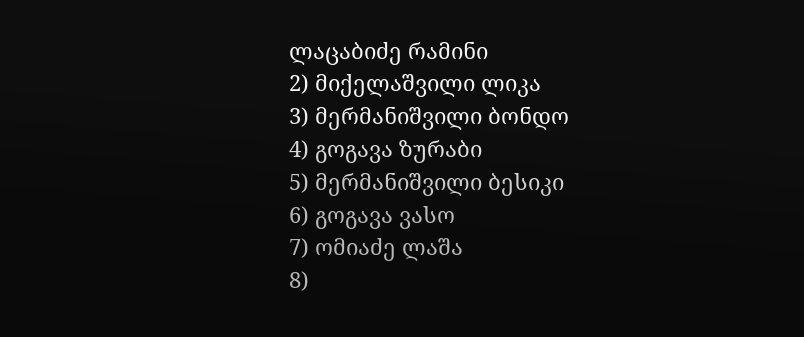ლაცაბიძე რამინი
2) მიქელაშვილი ლიკა
3) მერმანიშვილი ბონდო
4) გოგავა ზურაბი
5) მერმანიშვილი ბესიკი
6) გოგავა ვასო
7) ომიაძე ლაშა
8)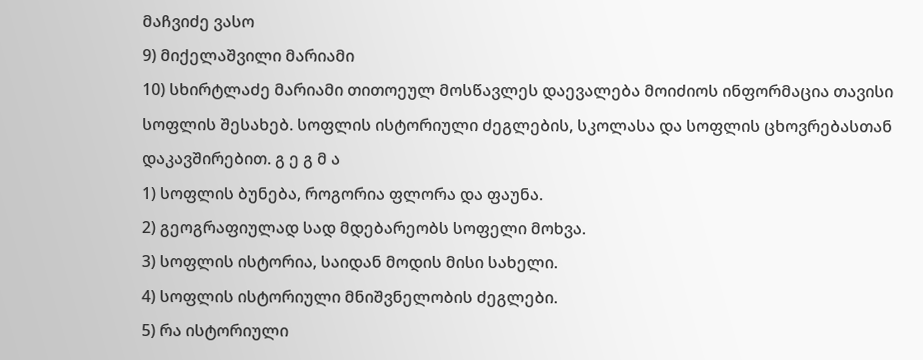მაჩვიძე ვასო
9) მიქელაშვილი მარიამი
10) სხირტლაძე მარიამი თითოეულ მოსწავლეს დაევალება მოიძიოს ინფორმაცია თავისი სოფლის შესახებ. სოფლის ისტორიული ძეგლების, სკოლასა და სოფლის ცხოვრებასთან დაკავშირებით. გ ე გ მ ა
1) სოფლის ბუნება, როგორია ფლორა და ფაუნა.
2) გეოგრაფიულად სად მდებარეობს სოფელი მოხვა.
3) სოფლის ისტორია, საიდან მოდის მისი სახელი.
4) სოფლის ისტორიული მნიშვნელობის ძეგლები.
5) რა ისტორიული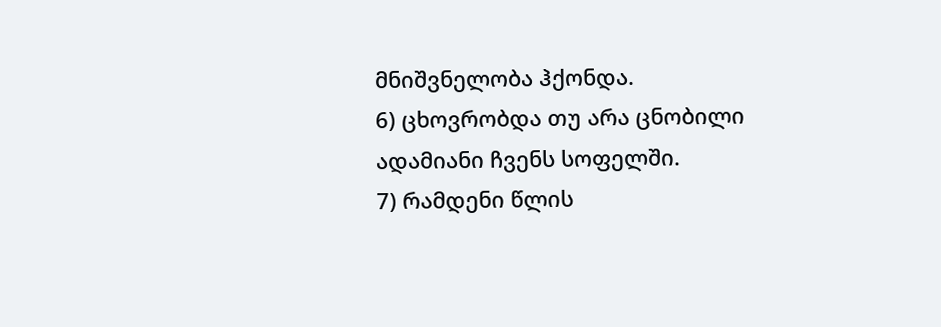მნიშვნელობა ჰქონდა.
6) ცხოვრობდა თუ არა ცნობილი ადამიანი ჩვენს სოფელში.
7) რამდენი წლის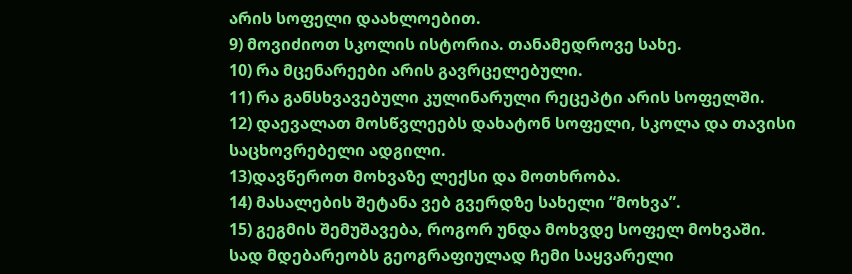არის სოფელი დაახლოებით.
9) მოვიძიოთ სკოლის ისტორია. თანამედროვე სახე.
10) რა მცენარეები არის გავრცელებული.
11) რა განსხვავებული კულინარული რეცეპტი არის სოფელში.
12) დაევალათ მოსწვლეებს დახატონ სოფელი, სკოლა და თავისი საცხოვრებელი ადგილი.
13)დავწეროთ მოხვაზე ლექსი და მოთხრობა.
14) მასალების შეტანა ვებ გვერდზე სახელი “მოხვა”.
15) გეგმის შემუშავება, როგორ უნდა მოხვდე სოფელ მოხვაში.
სად მდებარეობს გეოგრაფიულად ჩემი საყვარელი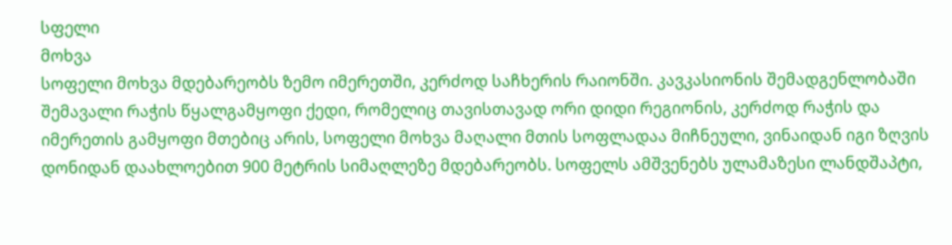სფელი
მოხვა
სოფელი მოხვა მდებარეობს ზემო იმერეთში, კერძოდ საჩხერის რაიონში. კავკასიონის შემადგენლობაში შემავალი რაჭის წყალგამყოფი ქედი, რომელიც თავისთავად ორი დიდი რეგიონის, კერძოდ რაჭის და იმერეთის გამყოფი მთებიც არის, სოფელი მოხვა მაღალი მთის სოფლადაა მიჩნეული, ვინაიდან იგი ზღვის დონიდან დაახლოებით 900 მეტრის სიმაღლეზე მდებარეობს. სოფელს ამშვენებს ულამაზესი ლანდშაპტი,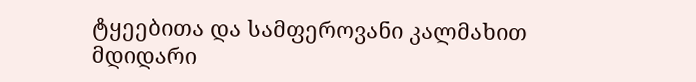ტყეებითა და სამფეროვანი კალმახით მდიდარი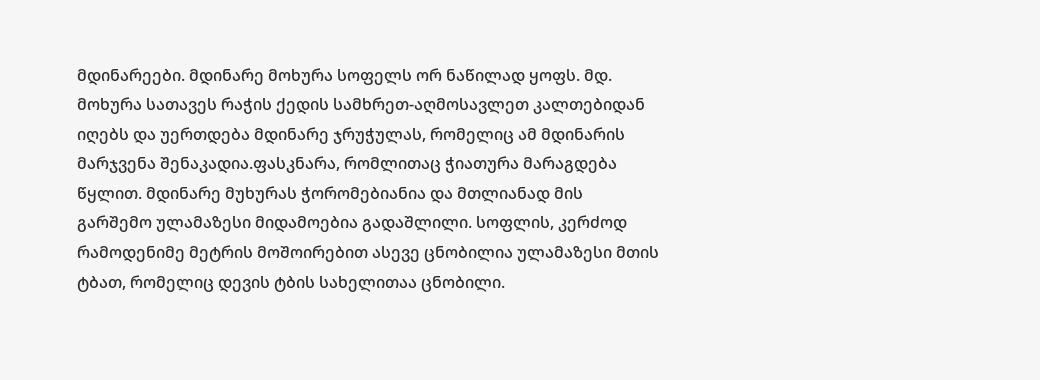მდინარეები. მდინარე მოხურა სოფელს ორ ნაწილად ყოფს. მდ. მოხურა სათავეს რაჭის ქედის სამხრეთ-აღმოსავლეთ კალთებიდან იღებს და უერთდება მდინარე ჯრუჭულას, რომელიც ამ მდინარის მარჯვენა შენაკადია.ფასკნარა, რომლითაც ჭიათურა მარაგდება წყლით. მდინარე მუხურას ჭორომებიანია და მთლიანად მის გარშემო ულამაზესი მიდამოებია გადაშლილი. სოფლის, კერძოდ რამოდენიმე მეტრის მოშოირებით ასევე ცნობილია ულამაზესი მთის ტბათ, რომელიც დევის ტბის სახელითაა ცნობილი.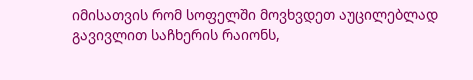იმისათვის რომ სოფელში მოვხვდეთ აუცილებლად გავივლით საჩხერის რაიონს,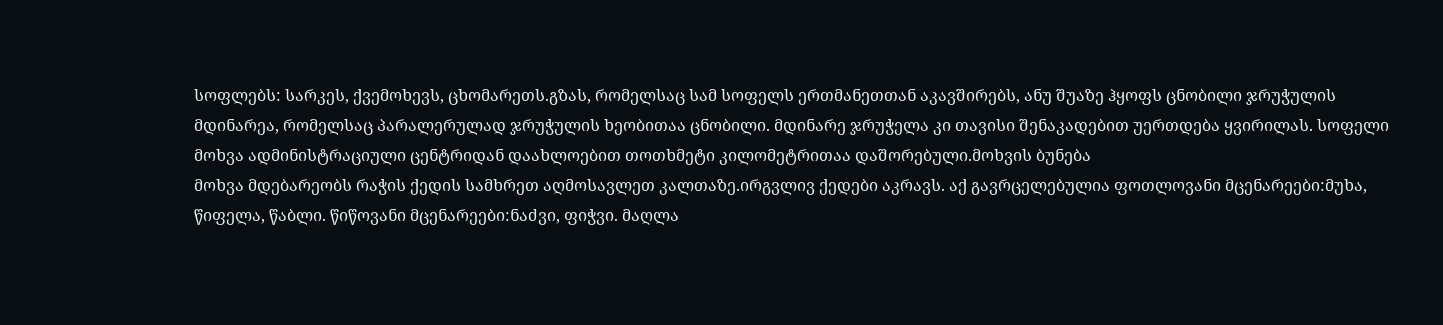სოფლებს: სარკეს, ქვემოხევს, ცხომარეთს.გზას, რომელსაც სამ სოფელს ერთმანეთთან აკავშირებს, ანუ შუაზე ჰყოფს ცნობილი ჯრუჭულის მდინარეა, რომელსაც პარალერულად ჯრუჭულის ხეობითაა ცნობილი. მდინარე ჯრუჭელა კი თავისი შენაკადებით უერთდება ყვირილას. სოფელი მოხვა ადმინისტრაციული ცენტრიდან დაახლოებით თოთხმეტი კილომეტრითაა დაშორებული.მოხვის ბუნება
მოხვა მდებარეობს რაჭის ქედის სამხრეთ აღმოსავლეთ კალთაზე.ირგვლივ ქედები აკრავს. აქ გავრცელებულია ფოთლოვანი მცენარეები:მუხა, წიფელა, წაბლი. წიწოვანი მცენარეები:ნაძვი, ფიჭვი. მაღლა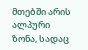მთებში არის ალპური ზონა, სადაც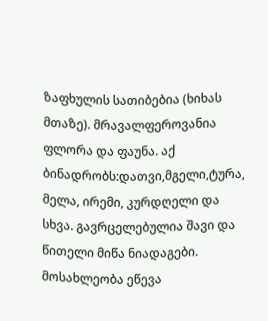ზაფხულის სათიბებია (ხიხას მთაზე). მრავალფეროვანია ფლორა და ფაუნა. აქ ბინადრობს:დათვი,მგელი,ტურა, მელა, ირემი, კურდღელი და სხვა. გავრცელებულია შავი და წითელი მიწა ნიადაგები. მოსახლეობა ეწევა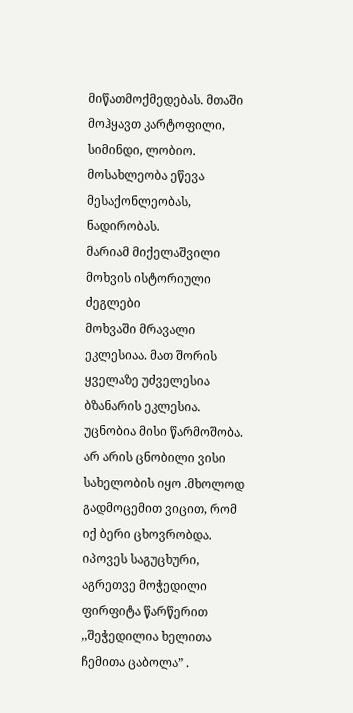მიწათმოქმედებას. მთაში მოჰყავთ კარტოფილი, სიმინდი, ლობიო. მოსახლეობა ეწევა მესაქონლეობას, ნადირობას.
მარიამ მიქელაშვილი
მოხვის ისტორიული ძეგლები
მოხვაში მრავალი ეკლესიაა. მათ შორის ყველაზე უძველესია ბზანარის ეკლესია. უცნობია მისი წარმოშობა. არ არის ცნობილი ვისი სახელობის იყო .მხოლოდ გადმოცემით ვიცით, რომ იქ ბერი ცხოვრობდა. იპოვეს საგუცხური, აგრეთვე მოჭედილი ფირფიტა წარწერით ,,შეჭედილია ხელითა ჩემითა ცაბოლა” .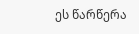ეს წარწერა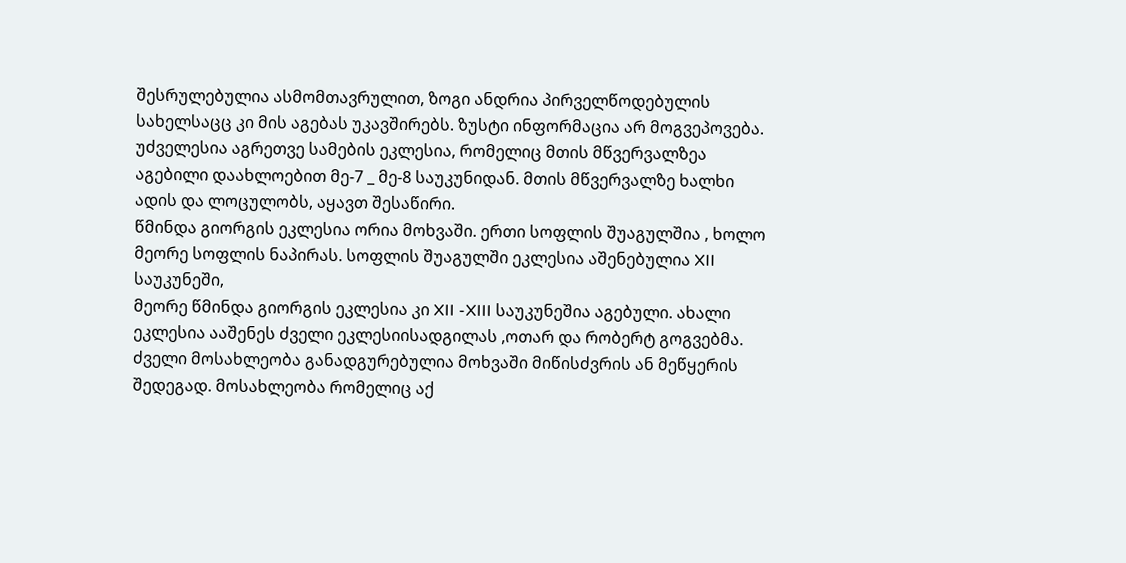შესრულებულია ასმომთავრულით, ზოგი ანდრია პირველწოდებულის სახელსაცც კი მის აგებას უკავშირებს. ზუსტი ინფორმაცია არ მოგვეპოვება.
უძველესია აგრეთვე სამების ეკლესია, რომელიც მთის მწვერვალზეა აგებილი დაახლოებით მე-7 _ მე-8 საუკუნიდან. მთის მწვერვალზე ხალხი ადის და ლოცულობს, აყავთ შესაწირი.
წმინდა გიორგის ეკლესია ორია მოხვაში. ერთი სოფლის შუაგულშია , ხოლო მეორე სოფლის ნაპირას. სოფლის შუაგულში ეკლესია აშენებულია XII საუკუნეში,
მეორე წმინდა გიორგის ეკლესია კი XII -XIII საუკუნეშია აგებული. ახალი ეკლესია ააშენეს ძველი ეკლესიისადგილას ,ოთარ და რობერტ გოგვებმა.
ძველი მოსახლეობა განადგურებულია მოხვაში მიწისძვრის ან მეწყერის შედეგად. მოსახლეობა რომელიც აქ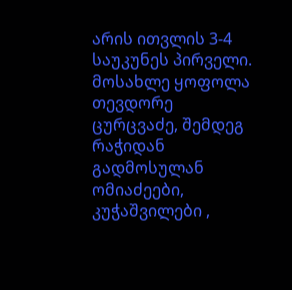არის ითვლის 3-4 საუკუნეს პირველი. მოსახლე ყოფოლა თევდორე ცურცვაძე, შემდეგ რაჭიდან გადმოსულან ომიაძეები, კუჭაშვილები ,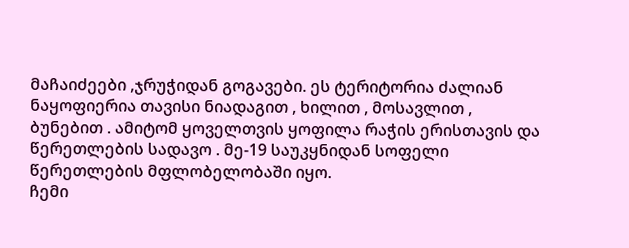მაჩაიძეები ,ჯრუჭიდან გოგავები. ეს ტერიტორია ძალიან ნაყოფიერია თავისი ნიადაგით , ხილით , მოსავლით , ბუნებით . ამიტომ ყოველთვის ყოფილა რაჭის ერისთავის და წერეთლების სადავო . მე-19 საუკყნიდან სოფელი წერეთლების მფლობელობაში იყო.
ჩემი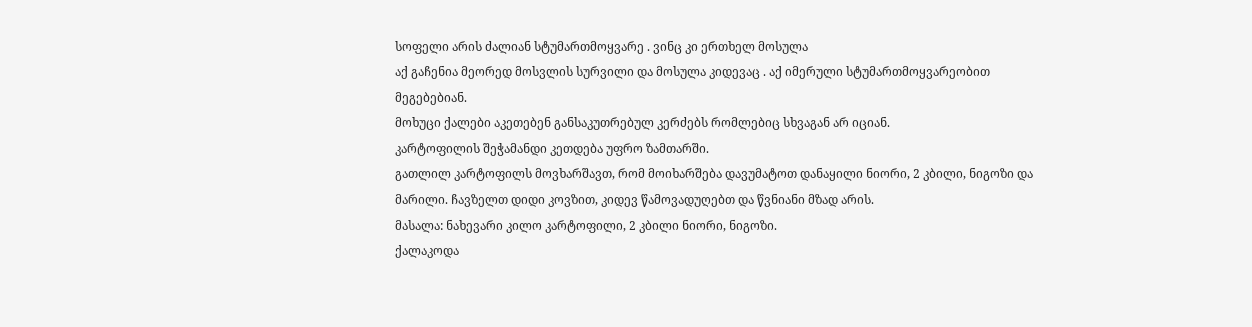სოფელი არის ძალიან სტუმართმოყვარე . ვინც კი ერთხელ მოსულა
აქ გაჩენია მეორედ მოსვლის სურვილი და მოსულა კიდევაც . აქ იმერული სტუმართმოყვარეობით მეგებებიან.
მოხუცი ქალები აკეთებენ განსაკუთრებულ კერძებს რომლებიც სხვაგან არ იციან.
კარტოფილის შეჭამანდი კეთდება უფრო ზამთარში.
გათლილ კარტოფილს მოვხარშავთ, რომ მოიხარშება დავუმატოთ დანაყილი ნიორი, 2 კბილი, ნიგოზი და მარილი. ჩავზელთ დიდი კოვზით, კიდევ წამოვადუღებთ და წვნიანი მზად არის.
მასალა: ნახევარი კილო კარტოფილი, 2 კბილი ნიორი, ნიგოზი.
ქალაკოდა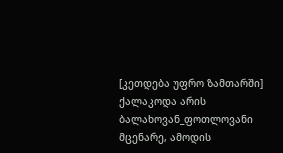[კეთდება უფრო ზამთარში]
ქალაკოდა არის ბალახოვან_ფოთლოვანი მცენარე, ამოდის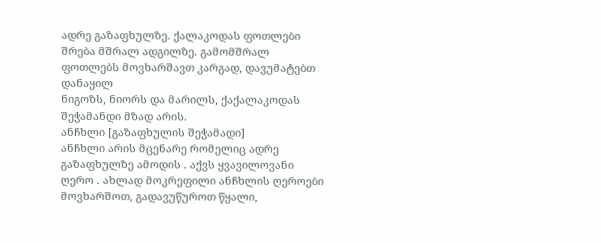ადრე გაზაფხულზე. ქალაკოდას ფოთლები შრება მშრალ ადგილზე. გამომშრალ ფოთლებს მოვხარშავთ კარგად, დავუმატებთ დანაყილ
ნიგოზს, ნიორს და მარილს, ქაქალაკოდას შეჭამანდი მზად არის.
ანჩხლი [გაზაფხულის შეჭამადი]
ანჩხლი არის მცენარე რომელიც ადრე გაზაფხულზე ამოდის . აქვს ყვავილოვანი ღერო . ახლად მოკრეფილი ანჩხლის ღეროები მოვხარშოთ, გადავუწუროთ წყალი,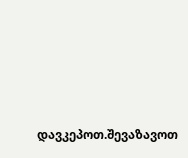დავკეპოთ.შევაზავოთ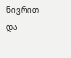ნივრით და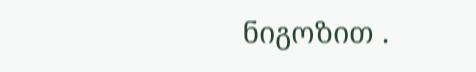ნიგოზით .